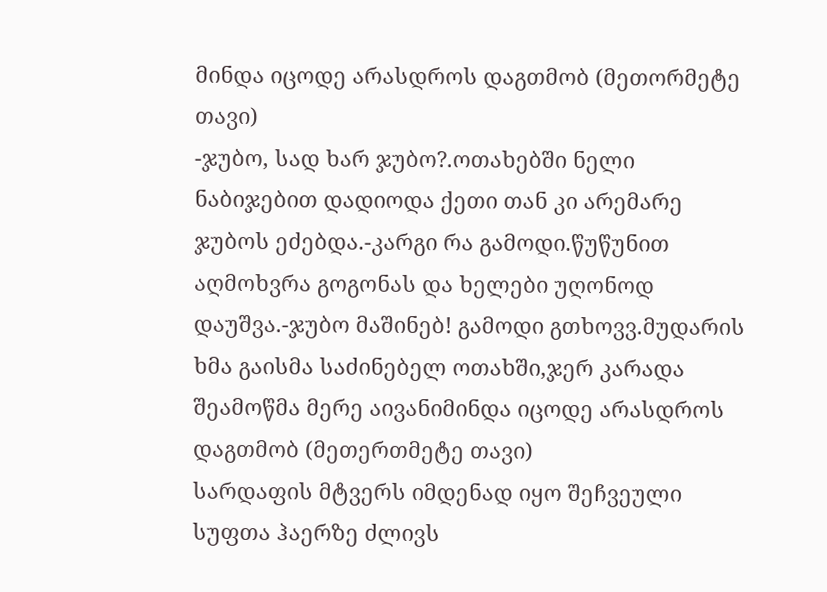მინდა იცოდე არასდროს დაგთმობ (მეთორმეტე თავი)
-ჯუბო, სად ხარ ჯუბო?.ოთახებში ნელი ნაბიჯებით დადიოდა ქეთი თან კი არემარე ჯუბოს ეძებდა.-კარგი რა გამოდი.წუწუნით აღმოხვრა გოგონას და ხელები უღონოდ დაუშვა.-ჯუბო მაშინებ! გამოდი გთხოვვ.მუდარის ხმა გაისმა საძინებელ ოთახში,ჯერ კარადა შეამოწმა მერე აივანიმინდა იცოდე არასდროს დაგთმობ (მეთერთმეტე თავი)
სარდაფის მტვერს იმდენად იყო შეჩვეული სუფთა ჰაერზე ძლივს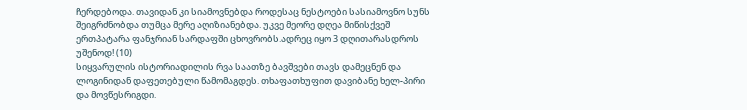ჩერდებოდა. თავიდან კი სიამოვნებდა როდესაც ნესტოები სასიამოვნო სუნს შეიგრძნობდა თუმცა მერე აღიზიანებდა. უკვე მეორე დღეა მიწისქვეშ ერთპატარა ფანჯრიან სარდაფში ცხოვრობს.ადრეც იყო 3 დღითარასდროს უშენოდ! (10)
სიყვარულის ისტორიადილის რვა საათზე ბავშვები თავს დამეცნენ და ლოგინიდან დაფეთებული წამომაგდეს. თხაფათხუფით დავიბანე ხელ-პირი და მოვწესრიგდი.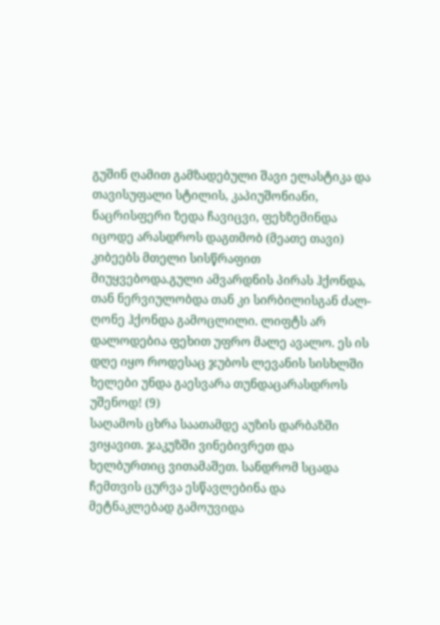გუშინ ღამით გამზადებული შავი ელასტიკა და თავისუფალი სტილის, კაპიუშონიანი, ნაცრისფერი ზედა ჩავიცვი, ფეხზემინდა იცოდე არასდროს დაგთმობ (მეათე თავი)
კიბეებს მთელი სისწრაფით მიუყვებოდა.გული ამვარდნის პირას ჰქონდა, თან ნერვიულობდა თან კი სირბილისგან ძალ-ღონე ჰქონდა გამოცლილი. ლიფტს არ დალოდებია ფეხით უფრო მალე ავალო. ეს ის დღე იყო როდესაც ჯუბოს ლევანის სისხლში ხელები უნდა გაესვარა თუნდაცარასდროს უშენოდ! (9)
საღამოს ცხრა საათამდე აუზის დარბაზში ვიყავით. ჯაკუზში ვინებივრეთ და ხელბურთიც ვითამაშეთ. სანდრომ სცადა ჩემთვის ცურვა ესწავლებინა და მეტნაკლებად გამოუვიდა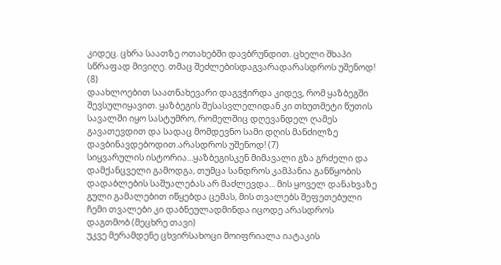კიდეც. ცხრა საათზე ოთახებში დავბრუნდით. ცხელი შხაპი სწრაფად მივიღე. თმაც შეძლებისდაგვარადარასდროს უშენოდ! (8)
დაახლოებით საათნახევარი დაგვჭირდა კიდევ, რომ ყაზბეგში შევსულიყავით. ყაზბეგის შესასვლელიდან კი თხუთმეტი წუთის სავალში იყო სასტუმრო, რომელშიც დღევანდელ ღამეს გავათევდით და სადაც მომდევნო სამი დღის მანძილზე დავბინავდებოდით.არასდროს უშენოდ! (7)
სიყვარულის ისტორია...ყაზბეგისკენ მიმავალი გზა გრძელი და დამქანცველი გამოდგა, თუმცა სანდროს კამპანია განწყობის დადაბლების საშუალებას არ მაძლევდა... მის ყოველ დანახვაზე გული გამალებით იწყებდა ცემას, მის თვალებს შეფეთებული ჩემი თვალები კი დაბნეულადმინდა იცოდე არასდროს დაგთმობ (მეცხრე თავი)
უკვე მერამდენე ცხვირსახოცი მოიფრიალა იატაკის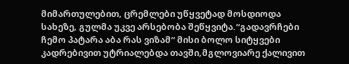მიმართულებით, ცრემლები უწყვეტად მოსდიოდა სახეზე, გულმა უკვე არსებობა შეწყვიტა.“გადავრჩები ჩემო პატარა აბა რას ვიზამ“ მისი ბოლო სიტყვები კადრებივით უტრიალებდა თავში,მგლოვიარე ქალივით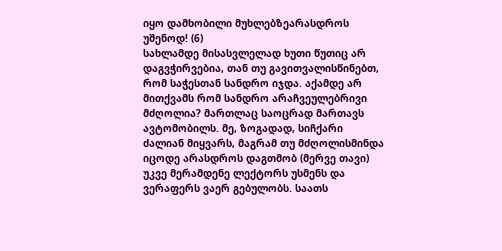იყო დამხობილი მუხლებზეარასდროს უშენოდ! (6)
სახლამდე მისასვლელად ხუთი წუთიც არ დაგვჭირვებია, თან თუ გავითვალისწინებთ, რომ საჭესთან სანდრო იჯდა. აქამდე არ მითქვამს რომ სანდრო არაჩვეულებრივი მძღოლია? მართლაც საოცრად მართავს ავტომობილს. მე, ზოგადად, სიჩქარი ძალიან მიყვარს, მაგრამ თუ მძღოლისმინდა იცოდე არასდროს დაგთმობ (მერვე თავი)
უკვე მერამდენე ლექტორს უსმენს და ვერაფერს ვაერ გებულობს. საათს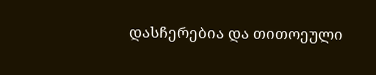დასჩერებია და თითოეული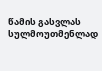წამის გასვლას სულმოუთმენლად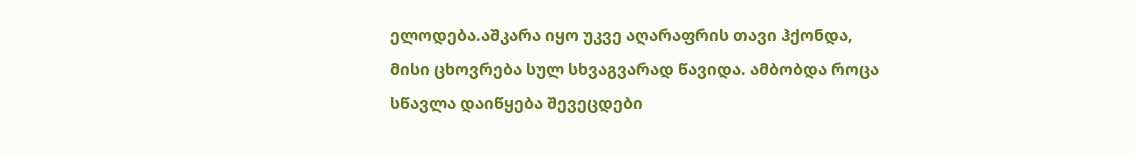ელოდება.აშკარა იყო უკვე აღარაფრის თავი ჰქონდა, მისი ცხოვრება სულ სხვაგვარად წავიდა. ამბობდა როცა სწავლა დაიწყება შევეცდები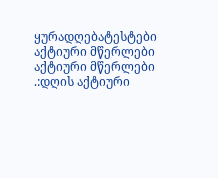ყურადღებატესტები
აქტიური მწერლები
აქტიური მწერლები
.:დღის აქტიური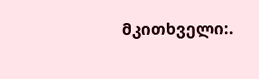მკითხველი:.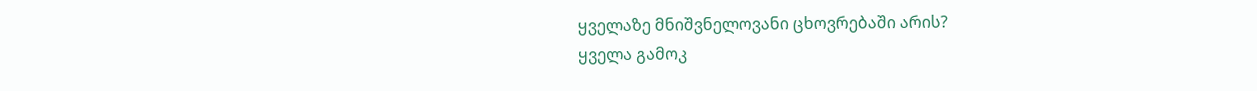ყველაზე მნიშვნელოვანი ცხოვრებაში არის?
ყველა გამოკ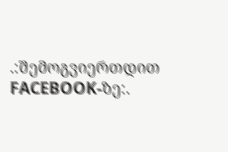.:შემოგვიერთდით FACEBOOK-ზე:.